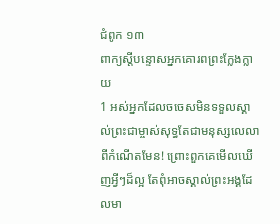ជំពូក ១៣
ពាក្យស្តីបន្ទោសអ្នកគោរពព្រះក្លែងក្លាយ
1 អស់អ្នកដែលចចេសមិនទទួលស្គាល់ព្រះជាម្ចាស់សុទ្ធតែជាមនុស្សលេលាពីកំណើតមែន! ព្រោះពួកគេមើលឃើញអ្វីៗដ៏ល្អ តែពុំអាចស្គាល់ព្រះអង្គដែលមា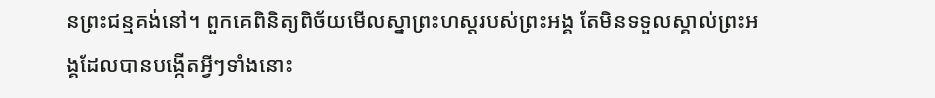នព្រះជន្មគង់នៅ។ ពួកគេពិនិត្យពិច័យមើលស្នាព្រះហស្តរបស់ព្រះអង្គ តែមិនទទួលស្គាល់ព្រះអង្គដែលបានបង្កើតអ្វីៗទាំងនោះ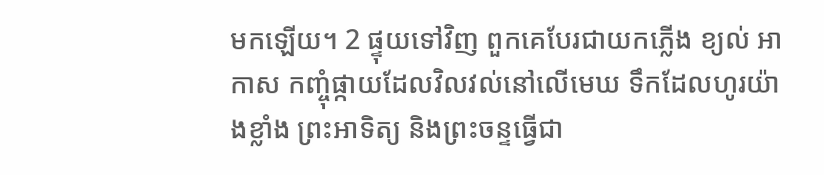មកឡើយ។ 2 ផ្ទុយទៅវិញ ពួកគេបែរជាយកភ្លើង ខ្យល់ អាកាស កញ្ចុំផ្កាយដែលវិលវល់នៅលើមេឃ ទឹកដែលហូរយ៉ាងខ្លាំង ព្រះអាទិត្យ និងព្រះចន្ទធ្វើជា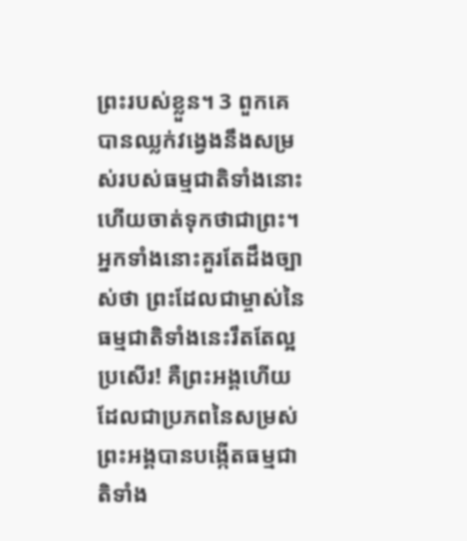ព្រះរបស់ខ្លួន។ 3 ពួកគេបានឈ្លក់វង្វេងនឹងសម្រស់របស់ធម្មជាតិទាំងនោះ ហើយចាត់ទុកថាជាព្រះ។ អ្នកទាំងនោះគួរតែដឹងច្បាស់ថា ព្រះដែលជាម្ចាស់នៃធម្មជាតិទាំងនេះរឹតតែល្អប្រសើរ! គឺព្រះអង្គហើយដែលជាប្រភពនៃសម្រស់ ព្រះអង្គបានបង្កើតធម្មជាតិទាំង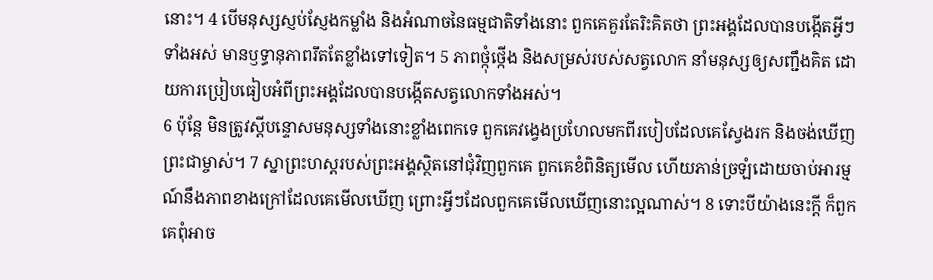នោះ។ 4 បើមនុស្សស្ញប់ស្ញែងកម្លាំង និងអំណាចនៃធម្មជាតិទាំងនោះ ពួកគេគួរតែរិះគិតថា ព្រះអង្គដែលបានបង្កើតអ្វីៗទាំងអស់ មានឫទ្ធានុភាពរឹតតែខ្លាំងទៅទៀត។ 5 ភាពថ្កុំថ្កើង និងសម្រស់របស់សត្វលោក នាំមនុស្សឲ្យសញ្ជឹងគិត ដោយការប្រៀបធៀបអំពីព្រះអង្គដែលបានបង្កើតសត្វលោកទាំងអស់។
6 ប៉ុន្តែ មិនត្រូវស្តីបន្ទោសមនុស្សទាំងនោះខ្លាំងពេកទេ ពួកគេវង្វេងប្រហែលមកពីរបៀបដែលគេស្វែងរក និងចង់ឃើញព្រះជាម្ចាស់។ 7 ស្នាព្រះហស្តរបស់ព្រះអង្គស្ថិតនៅជុំវិញពួកគេ ពួកគេខំពិនិត្យមើល ហើយភាន់ច្រឡំដោយចាប់អារម្មណ៍នឹងភាពខាងក្រៅដែលគេមើលឃើញ ព្រោះអ្វីៗដែលពួកគេមើលឃើញនោះល្អណាស់។ 8 ទោះបីយ៉ាងនេះក្តី ក៏ពួកគេពុំអាច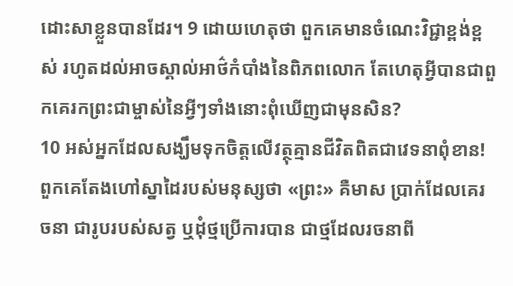ដោះសាខ្លួនបានដែរ។ 9 ដោយហេតុថា ពួកគេមានចំណេះវិជ្ជាខ្ពង់ខ្ពស់ រហូតដល់អាចស្គាល់អាថ៌កំបាំងនៃពិភពលោក តែហេតុអ្វីបានជាពួកគេរកព្រះជាម្ចាស់នៃអ្វីៗទាំងនោះពុំឃើញជាមុនសិន?
10 អស់អ្នកដែលសង្ឃឹមទុកចិត្តលើវត្ថុគ្មានជីវិតពិតជាវេទនាពុំខាន! ពួកគេតែងហៅស្នាដៃរបស់មនុស្សថា «ព្រះ» គឺមាស ប្រាក់ដែលគេរចនា ជារូបរបស់សត្វ ឬដុំថ្មប្រើការបាន ជាថ្មដែលរចនាពី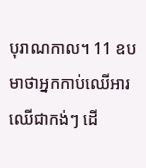បុរាណកាល។ 11 ឧបមាថាអ្នកកាប់ឈើអារឈើជាកង់ៗ ដើ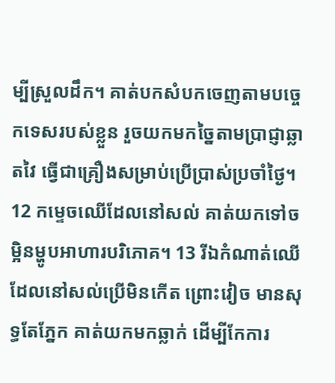ម្បីស្រួលដឹក។ គាត់បកសំបកចេញតាមបច្ចេកទេសរបស់ខ្លួន រួចយកមកច្នៃតាមប្រាជ្ញាឆ្លាតវៃ ធ្វើជាគ្រឿងសម្រាប់ប្រើប្រាស់ប្រចាំថ្ងៃ។ 12 កម្ទេចឈើដែលនៅសល់ គាត់យកទៅចម្អិនម្ហូបអាហារបរិភោគ។ 13 រីឯកំណាត់ឈើដែលនៅសល់ប្រើមិនកើត ព្រោះវៀច មានសុទ្ធតែភ្នែក គាត់យកមកឆ្លាក់ ដើម្បីកែការ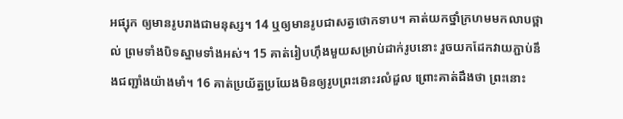អផ្សុក ឲ្យមានរូបរាងជាមនុស្ស។ 14 ឬឲ្យមានរូបជាសត្វថោកទាប។ គាត់យកថ្នាំក្រហមមកលាបថ្ពាល់ ព្រមទាំងបិទស្នាមទាំងអស់។ 15 គាត់រៀបហ៊ឹងមួយសម្រាប់ដាក់រូបនោះ រួចយកដែកវាយភ្ជាប់នឹងជញ្ជាំងយ៉ាងមាំ។ 16 គាត់ប្រយ័ត្នប្រយែងមិនឲ្យរូបព្រះនោះរលំដួល ព្រោះគាត់ដឹងថា ព្រះនោះ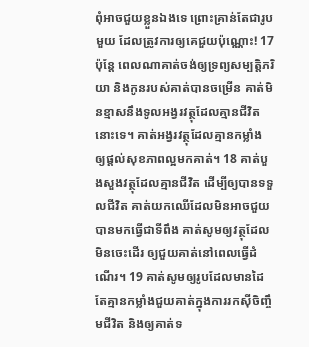ពុំអាចជួយខ្លួនឯងទេ ព្រោះគ្រាន់តែជារូបមួយ ដែលត្រូវការឲ្យគេជួយប៉ុណ្ណោះ! 17 ប៉ុន្តែ ពេលណាគាត់ចង់ឲ្យទ្រព្យសម្បត្តិភរិយា និងកូនរបស់គាត់បានចម្រើន គាត់មិនខ្មាសនឹងទូលអង្វរវត្ថុដែលគ្មានជីវិតនោះទេ។ គាត់អង្វរវត្ថុដែលគ្មានកម្លាំង ឲ្យផ្តល់សុខភាពល្អមកគាត់។ 18 គាត់បួងសួងវត្ថុដែលគ្មានជីវិត ដើម្បីឲ្យបានទទួលជីវិត គាត់យកឈើដែលមិនអាចជួយបានមកធ្វើជាទីពឹង គាត់សូមឲ្យវត្ថុដែលមិនចេះដើរ ឲ្យជួយគាត់នៅពេលធ្វើដំណើរ។ 19 គាត់សូមឲ្យរូបដែលមានដៃ តែគ្មានកម្លាំងជួយគាត់ក្នុងការរកស៊ីចិញ្ចឹមជីវិត និងឲ្យគាត់ទ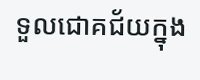ទួលជោគជ័យក្នុង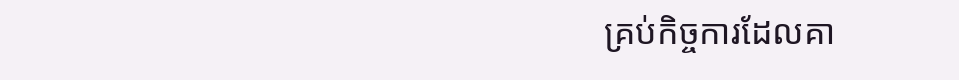គ្រប់កិច្ចការដែលគា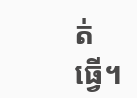ត់ធ្វើ។